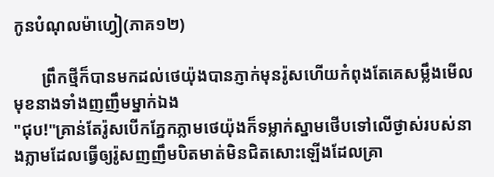កូនបំណុលម៉ាហ្វៀ(ភាគ១២)

       ព្រឹកថ្មីក៏បានមកដល់ថេយ៉ុងបានភ្ញាក់មុនរ៉ូសហើយកំពុងតែគេសម្លឹងមើលមុខនាងទាំងញញឹមម្នាក់ឯង
"ជុប!"គ្រាន់តែរ៉ូសបើកភ្នែកភ្លាមថេយ៉ុងក៏ទម្លាក់ស្នាមថើបទៅលើថ្ងាស់របស់នាងភ្លាមដែលធ្វើឲ្យរ៉ូសញញឹមបិតមាត់មិនជិតសោះឡើងដែលគ្រា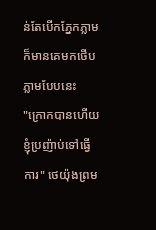ន់តែបើកភ្នែកភ្លាមក៏មានគេមកថើបភ្លាមបែបនេះ
"ក្រោកបានហើយខ្ញុំប្រញ៉ាប់ទៅធ្វើការ" ថេយ៉ុងព្រម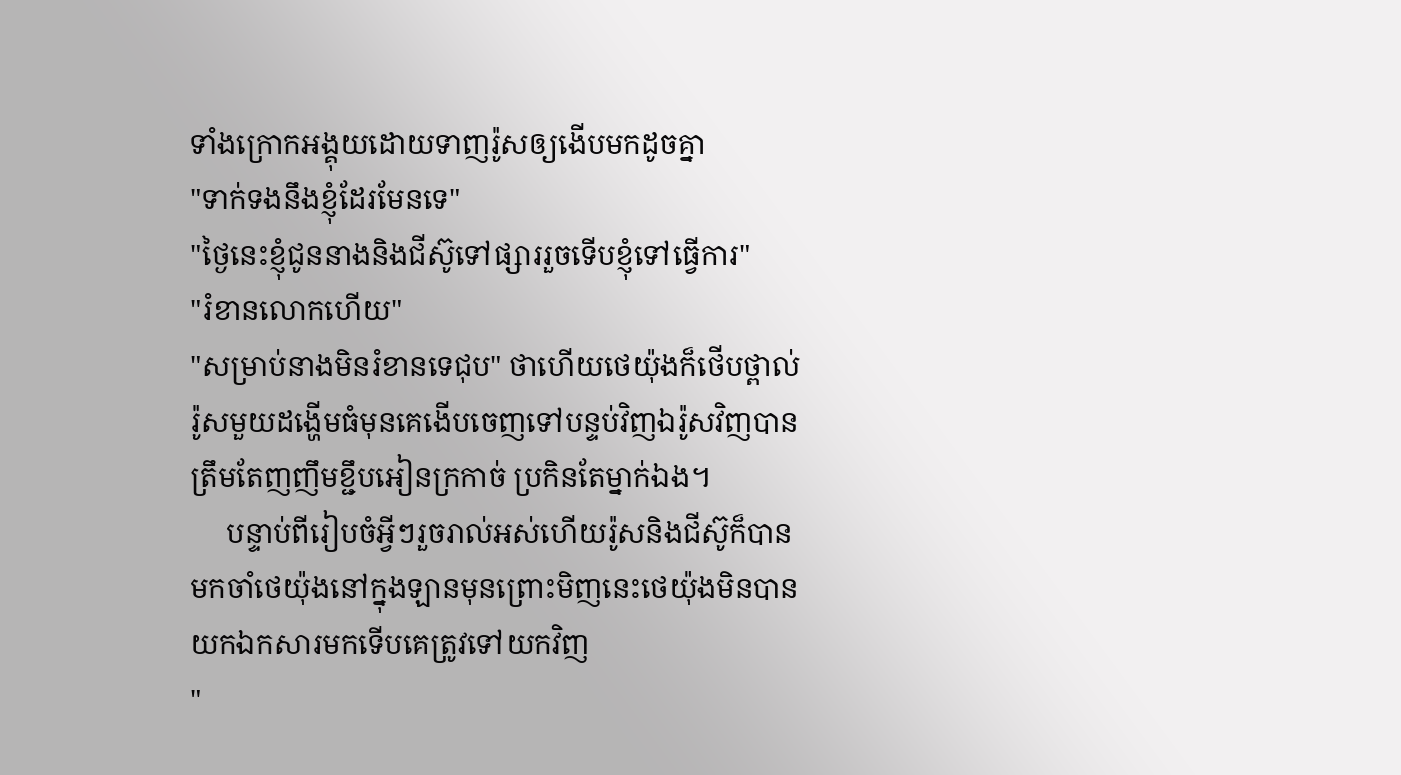ទាំងក្រោកអង្គុយដោយទាញរ៉ូសឲ្យងើបមកដូចគ្នា
"ទាក់ទងនឹងខ្ញុំដែរមែនទេ"
"ថ្ងៃនេះខ្ញុំជូននាងនិងជីស៊ូទៅផ្សាររួចទើបខ្ញុំទៅធ្វើការ"
"រំខានលោកហើយ"
"សម្រាប់នាងមិនរំខានទេជុប" ថាហើយថេយ៉ុងក៏ថើបថ្ពាល់រ៉ូសមួយដង្ហើមធំមុនគេងើបចេញទៅបន្ទប់វិញឯរ៉ូសវិញបានត្រឹមតែញញឹមខ្ជឹបអៀនក្រកាច់ ប្រកិនតែម្នាក់ឯង។
     បន្ទាប់ពីរៀបចំអ្វីៗរួចរាល់អស់ហើយរ៉ូសនិងជីស៊ូក៏បានមកចាំថេយ៉ុងនៅក្នុងឡានមុនព្រោះមិញនេះថេយ៉ុងមិនបានយកឯកសារមកទើបគេត្រូវទៅយកវិញ
"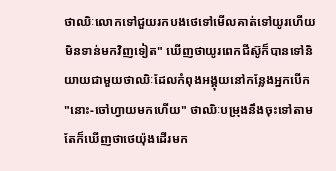ថាឈិៈលោកទៅជួយរកបងថេទៅមើលគាត់ទៅយូរហើយមិនទាន់មកវិញទៀត" ឃើញថាយូរពេកជីស៊ូក៏បានទៅនិយាយជាមួយថាឈិៈដែលកំពុងអង្គុយនៅកន្លែងអ្នកបើក
"នោះ-ចៅហ្វាយមកហើយ" ថាឈិៈបម្រុងនឹងចុះទៅតាមតែក៏ឃើញថាថេយ៉ុងដើរមក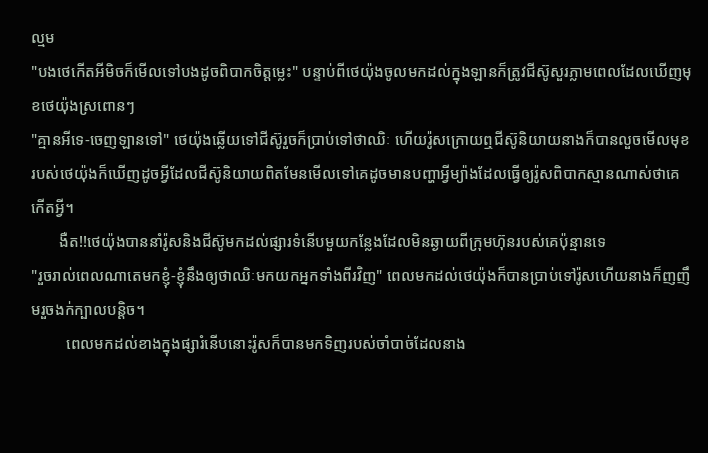ល្មម
"បងថេកើតអីមិចក៏មើលទៅបងដូចពិបាកចិត្តម្លេះ" បន្ទាប់ពីថេយ៉ុងចូលមកដល់ក្នុងឡានក៏ត្រូវជីស៊ូសួរភ្លាមពេលដែលឃើញមុខថេយ៉ុងស្រពោនៗ
"គ្មានអីទេ-ចេញឡានទៅ" ថេយ៉ុងឆ្លើយទៅជីស៊ូរួចក៏ប្រាប់ទៅថាឈិៈ ហើយរ៉ូសក្រោយឮជីស៊ូនិយាយនាងក៏បានលួចមើលមុខរបស់ថេយ៉ុងក៏ឃើញដូចអ្វីដែលជីស៊ូនិយាយពិតមែនមើលទៅគេដូចមានបញ្ហាអ្វីម្យ៉ាងដែលធ្វើឲ្យរ៉ូសពិបាកស្មានណាស់ថាគេកើតអ្វី។
       ងឺត!!ថេយ៉ុងបាននាំរ៉ូសនិងជីស៊ូមកដល់ផ្សារទំនើបមួយកន្លែងដែលមិនឆ្ងាយពីក្រុមហ៊ុនរបស់គេប៉ុន្មានទេ
"រួចរាល់ពេលណាតេមកខ្ញុំ-ខ្ញុំនឹងឲ្យថាឈិៈមកយកអ្នកទាំងពីរវិញ" ពេលមកដល់ថេយ៉ុងក៏បានប្រាប់ទៅរ៉ូសហើយនាងក៏ញញឹមរួចងក់ក្បាលបន្តិច។
         ពេលមកដល់ខាងក្នុងផ្សារំនើបនោះរ៉ូសក៏បានមកទិញរបស់ចាំបាច់ដែលនាង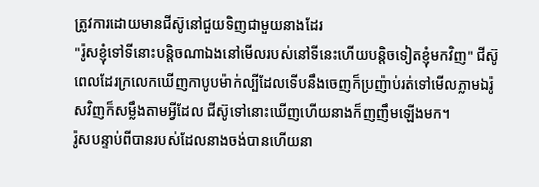ត្រូវការដោយមានជីស៊ូនៅជួយទិញជាមួយនាងដែរ
"រ៉ូសខ្ញុំទៅទីនោះបន្តិចណាឯងនៅមើលរបស់នៅទីនេះហើយបន្តិចទៀតខ្ញុំមកវិញ" ជីស៊ូពេលដែរក្រលេកឃើញកាបូបម៉ាក់ល្បីដែលទើបនឹងចេញក៏ប្រញ៉ាប់រត់ទៅមើលភ្លាមឯរ៉ូសវិញក៏សម្លឹងតាមអ្វីដែល ជីស៊ូទៅនោះឃើញហើយនាងក៏ញញឹមឡើងមក។
រ៉ូសបន្ទាប់ពីបានរបស់ដែលនាងចង់បានហើយនា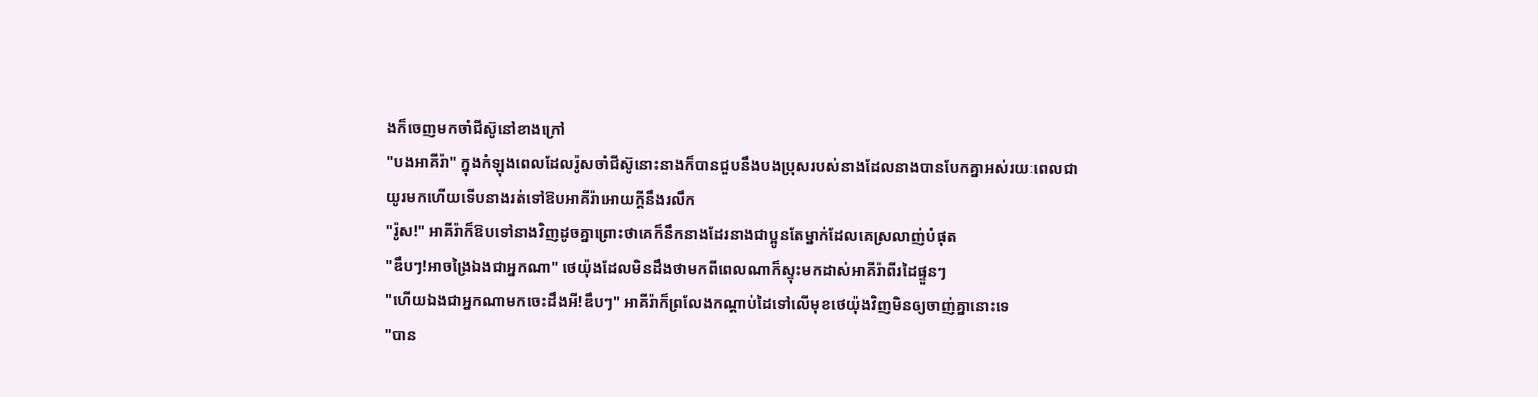ងក៏ចេញមកចាំជីស៊ូនៅខាងក្រៅ
"បងអាគីរ៉ា" ក្នុងកំឡុងពេលដែលរ៉ូសចាំជីស៊ូនោះនាងក៏បានជួបនឹងបងប្រុសរបស់នាងដែលនាងបានបែកគ្នាអស់រយៈពេលជាយូរមកហើយទើបនាងរត់ទៅឱបអាគីរ៉ាអោយក្ដីនឹងរលឹក
"រ៉ូស!" អាគីរ៉ាក៏ឱបទៅនាងវិញដូចគ្នាព្រោះថាគេក៏នឹកនាងដែរនាងជាប្អូនតែម្នាក់ដែលគេស្រលាញ់បំផុត
"ឌឹបៗ!អាចង្រៃឯងជាអ្នកណា" ថេយ៉ុងដែលមិនដឹងថាមកពីពេលណាក៏ស្ទុះមកដាស់អាគីរ៉ាពីរដៃផ្ទួនៗ
"ហើយឯងជាអ្នកណាមកចេះដឹងអី!ឌឹបៗ" អាគីរ៉ាក៏ព្រលែងកណ្ដាប់ដៃទៅលើមុខថេយ៉ុងវិញមិនឲ្យចាញ់គ្នានោះទេ
"បាន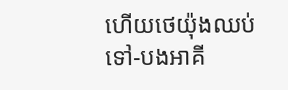ហើយថេយ៉ុងឈប់ទៅ-បងអាគី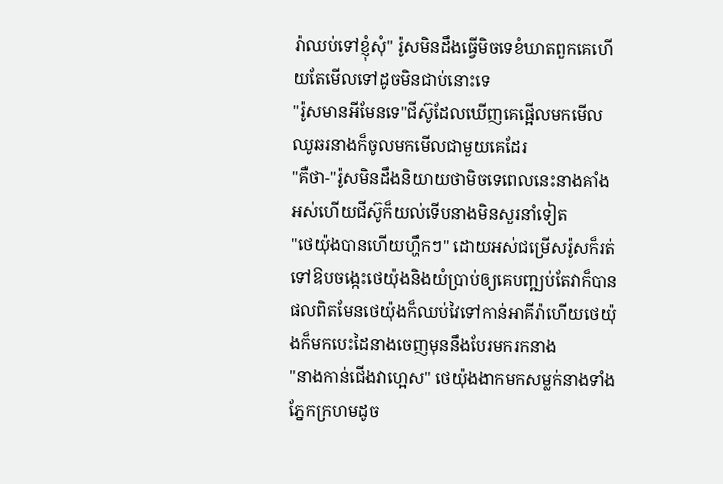រ៉ាឈប់ទៅខ្ញុំសុំ" រ៉ូសមិនដឹងធ្វើមិចទេខំឃាតពួកគេហើយតែមើលទៅដូចមិនជាប់នោះទេ
"រ៉ូសមានអីមែនទេ"ជីស៊ូដែលឃើញគេផ្អើលមកមើលឈូឆរនាងក៏ចូលមកមើលជាមួយគេដែរ
"គឺថា-"រ៉ូសមិនដឹងនិយាយថាមិចទេពេលនេះនាងគាំងអស់ហើយជីស៊ូក៏យល់ទើបនាងមិនសួរនាំទៀត
"ថេយ៉ុងបានហើយហ្ហឹកៗ" ដោយអស់ជម្រើសរ៉ូសក៏រត់ទៅឱបចង្កេះថេយ៉ុងនិងយំប្រាប់ឲ្យគេបញ្ឍប់តែវាក៏បានផលពិតមែនថេយ៉ុងក៏ឈប់វៃទៅកាន់អាគីរ៉ាហើយថេយ៉ុងក៏មកបេះដៃនាងចេញមុននឹងបែរមករកនាង
"នាងកាន់ជើងវាហ្អេស" ថេយ៉ុងងាកមកសម្លក់នាងទាំងភ្នែកក្រហមដូច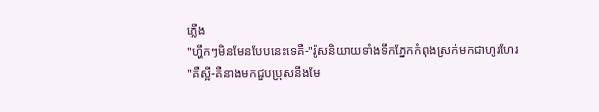ភ្លើង
"ហ្ហឹកៗមិនមែនបែបនេះទេគឺ-"រ៉ូសនិយាយទាំងទឹកភ្នែកកំពុងស្រក់មកជាហូរហែរ
"គឺស្អី-គឺនាងមកជួបប្រុសនឹងមែ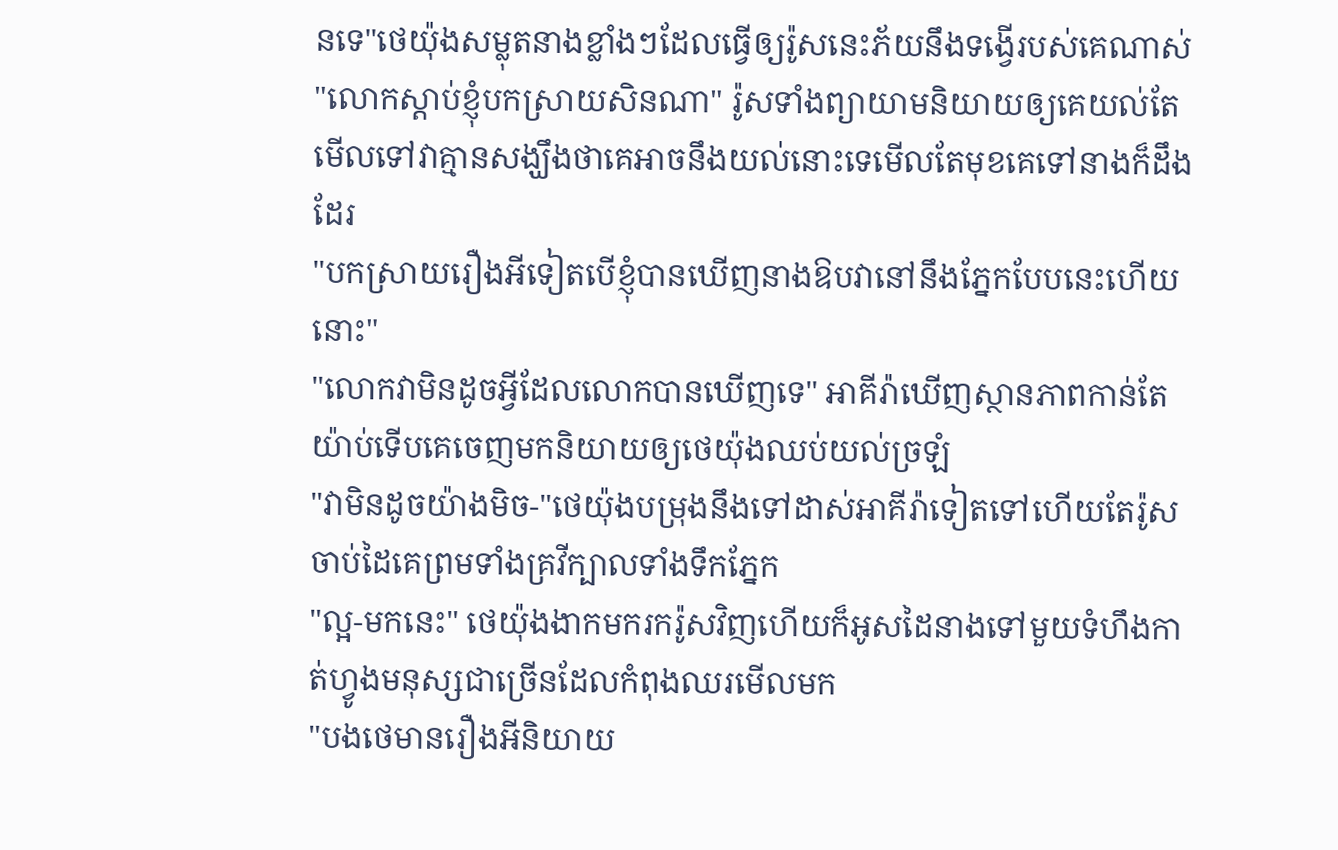នទេ"ថេយ៉ុងសម្លុតនាងខ្លាំងៗដែលធ្វើឲ្យរ៉ូសនេះភ័យនឹងទង្វើរបស់គេណាស់
"លោកស្ដាប់ខ្ញុំបកស្រាយសិនណា" រ៉ូសទាំងព្យាយាមនិយាយឲ្យគេយល់តែមើលទៅវាគ្មានសង្ឃឹងថាគេអាចនឹងយល់នោះទេមើលតែមុខគេទៅនាងក៏ដឹងដែរ
"បកស្រាយរឿងអីទៀតបើខ្ញុំបានឃើញនាងឱបវានៅនឹងភ្នែកបែបនេះហើយនោះ"
"លោកវាមិនដូចអ្វីដែលលោកបានឃើញទេ" អាគីរ៉ាឃើញស្ថានភាពកាន់តែយ៉ាប់ទើបគេចេញមកនិយាយឲ្យថេយ៉ុងឈប់យល់ច្រឡំ
"វាមិនដូចយ៉ាងមិច-"ថេយ៉ុងបម្រុងនឹងទៅដាស់អាគីរ៉ាទៀតទៅហើយតែរ៉ូសចាប់ដៃគេព្រមទាំងគ្រវីក្បាលទាំងទឹកភ្នែក
"ល្អ-មកនេះ" ថេយ៉ុងងាកមករករ៉ូសវិញហើយក៏អូសដៃនាងទៅមួយទំហឹងកាត់ហ្វូងមនុស្សជាច្រើនដែលកំពុងឈរមើលមក
"បងថេមានរឿងអីនិយាយ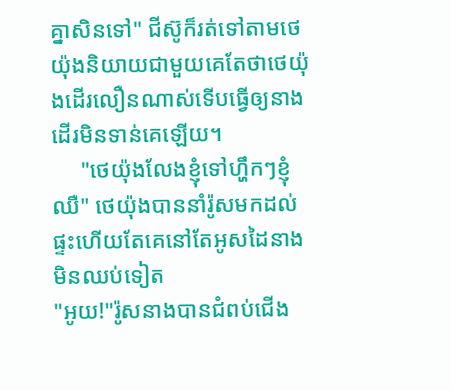គ្នាសិនទៅ" ជីស៊ូក៏រត់ទៅតាមថេយ៉ុងនិយាយជាមួយគេតែថាថេយ៉ុងដើរលឿនណាស់ទើបធ្វើឲ្យនាងដើរមិនទាន់គេឡើយ។
     "ថេយ៉ុងលែងខ្ញុំទៅហ្ហឹកៗខ្ញុំឈឺ" ថេយ៉ុងបាននាំរ៉ូសមកដល់ផ្ទះហើយតែគេនៅតែអូសដៃនាងមិនឈប់ទៀត
"អូយ!"រ៉ូសនាងបានជំពប់ជើង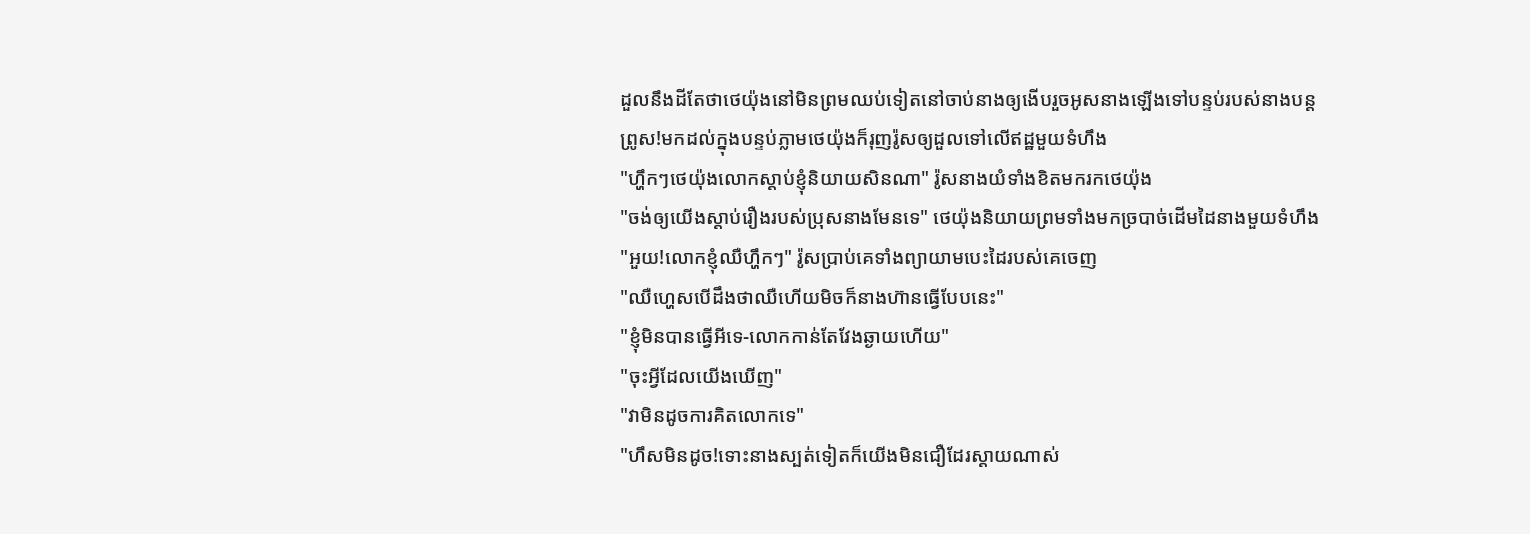ដួលនឹងដីតែថាថេយ៉ុងនៅមិនព្រមឈប់ទៀតនៅចាប់នាងឲ្យងើបរួចអូសនាងឡើងទៅបន្ទប់របស់នាងបន្ត
ព្រូស!មកដល់ក្នុងបន្ទប់ភ្លាមថេយ៉ុងក៏រុញរ៉ូសឲ្យដួលទៅលើឥដ្ឋមួយទំហឹង
"ហ្ហឹកៗថេយ៉ុងលោកស្ដាប់ខ្ញុំនិយាយសិនណា" រ៉ូសនាងយំទាំងខិតមករកថេយ៉ុង
"ចង់ឲ្យយើងស្ដាប់រឿងរបស់ប្រុសនាងមែនទេ" ថេយ៉ុងនិយាយព្រមទាំងមកច្របាច់ដើមដៃនាងមួយទំហឹង
"អួយ!លោកខ្ញុំឈឺហ្ហឹកៗ" រ៉ូសប្រាប់គេទាំងព្យាយាមបេះដៃរបស់គេចេញ
"ឈឺហ្ហេសបើដឹងថាឈឺហើយមិចក៏នាងហ៊ានធ្វើបែបនេះ"
"ខ្ញុំមិនបានធ្វើអីទេ-លោកកាន់តែវែងឆ្ងាយហើយ"
"ចុះអ្វីដែលយើងឃើញ"
"វាមិនដូចការគិតលោកទេ"
"ហឹសមិនដូច!ទោះនាងស្បត់ទៀតក៏យើងមិនជឿដែរស្ដាយណាស់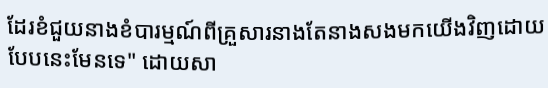ដែរខំជួយនាងខំបារម្មណ៍ពីគ្រួសារនាងតែនាងសងមកយើងវិញដោយបែបនេះមែនទេ" ដោយសា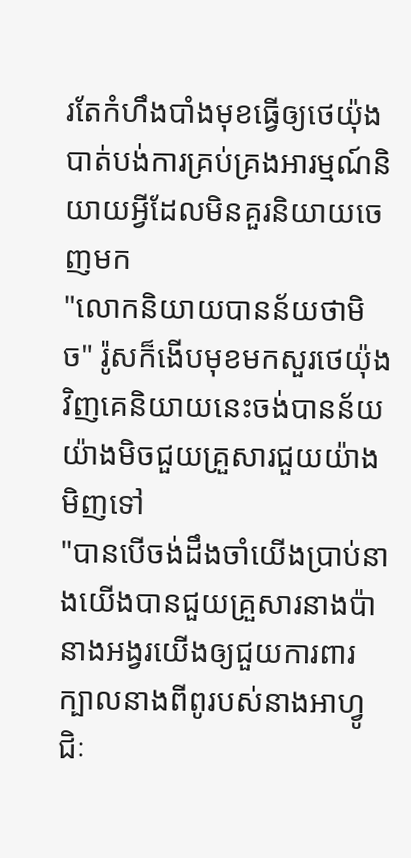រតែកំហឹងបាំងមុខធ្វើឲ្យថេយ៉ុងបាត់បង់ការគ្រប់គ្រងអារម្មណ៍និយាយអ្វីដែលមិនគួរនិយាយចេញមក
"លោកនិយាយបានន័យថាមិច" រ៉ូសក៏ងើបមុខមកសួរថេយ៉ុងវិញគេនិយាយនេះចង់បានន័យយ៉ាងមិចជួយគ្រួសារជួយយ៉ាងមិញទៅ
"បានបើចង់ដឹងចាំយើងប្រាប់នាងយើងបានជួយគ្រួសារនាងប៉ានាងអង្វរយើងឲ្យជួយការពារក្បាលនាងពីពូរបស់នាងអាហ្វូជិៈ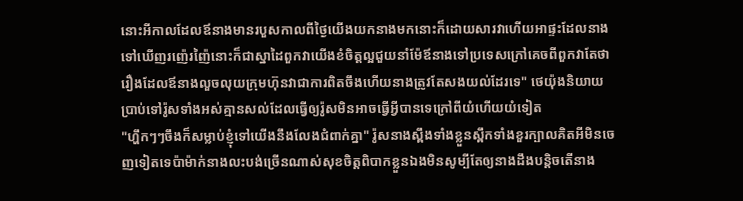នោះអីកាលដែលឪនាងមានរបួសកាលពីថ្ងៃយើងយកនាងមកនោះក៏ដោយសារវាហើយអាផ្ទះដែលនាងទៅឃើញរញ៉េរញ៉ៃនោះក៏ជាស្នាដៃពួកវាយើងខំចិត្តល្អជួយនាំម៉ែឪនាងទៅប្រទេសក្រៅគេចពីពួកវាតែថារឿងដែលឪនាងលួចលុយក្រុមហ៊ុនវាជាការពិតចឹងហើយនាងត្រូវតែសងយល់ដែរទេ" ថេយ៉ុងនិយាយប្រាប់ទៅរ៉ូសទាំងអស់គ្មានសល់ដែលធ្វើឲ្យរ៉ូសមិនអាចធ្វើអ្វីបានទេក្រៅពីយំហើយយំទៀត
"ហ្ហឹកៗៗចឹងក៏សម្លាប់ខ្ញុំទៅយើងនឹងលែងជំពាក់គ្នា" រ៉ូសនាងស្ពឹងទាំងខ្លួនស្ពឹកទាំងខួរក្បាលគិតអីមិនចេញទៀតទេប៉ាម៉ាក់នាងលះបង់ច្រើនណាស់សុខចិត្តពិបាកខ្លួនឯងមិនសូម្បីតែឲ្យនាងដឹងបន្តិចតើនាង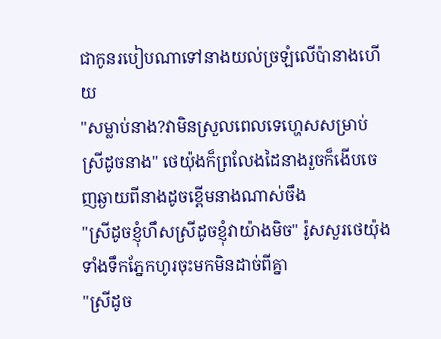ជាកូនរបៀបណាទៅនាងយល់ច្រឡំលើប៉ានាងហើយ
"សម្លាប់នាង?វាមិនស្រួលពេលទេហ្ហេសសម្រាប់ស្រីដូចនាង" ថេយ៉ុងក៏ព្រលែងដៃនាងរួចក៏ងើបចេញឆ្ងាយពីនាងដូចខ្ពើមនាងណាស់ចឹង
"ស្រីដូចខ្ញុំហឹសស្រីដូចខ្ញុំវាយ៉ាងមិច" រ៉ូសសួរថេយ៉ុងទាំងទឹកភ្នែកហូរចុះមកមិនដាច់ពីគ្នា
"ស្រីដូច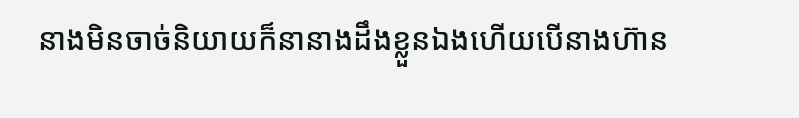នាងមិនចាច់និយាយក៏នានាងដឹងខ្លួនឯងហើយបើនាងហ៊ាន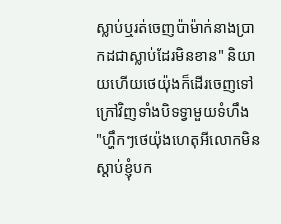ស្លាប់ឬរត់ចេញប៉ាម៉ាក់នាងប្រាកដជាស្លាប់ដែរមិនខាន" និយាយហើយថេយ៉ុងក៏ដើរចេញទៅក្រៅវិញទាំងបិទទ្វាមួយទំហឹង
"ហ្ហឹកៗថេយ៉ុងហេតុអីលោកមិនស្ដាប់ខ្ញុំបក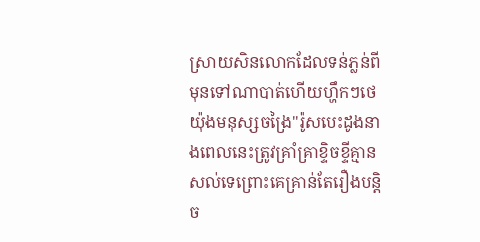ស្រាយសិនលោកដែលទន់ភ្លន់ពីមុនទៅណាបាត់ហើយហ្ហឹកៗថេយ៉ុងមនុស្សចង្រៃ"រ៉ូសបេះដូងនាងពេលនេះត្រូវគ្រាំគ្រាខ្ទិចខ្ទីគ្មានសល់ទេព្រោះគេគ្រាន់តែរឿងបន្តិច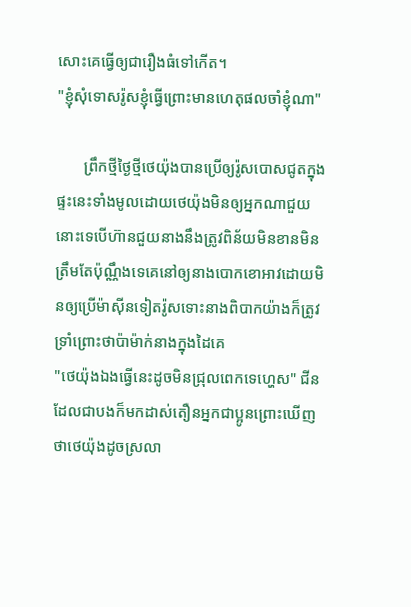សោះគេធ្វើឲ្យជារឿងធំទៅកើត។
"ខ្ញុំសុំទោសរ៉ូសខ្ញុំធ្វើព្រោះមានហេតុផលចាំខ្ញុំណា"

       ព្រឹកថ្មីថ្ងៃថ្មីថេយ៉ុងបានប្រើឲ្យរ៉ូសបោសជូតក្នុងផ្ទះនេះទាំងមូលដោយថេយ៉ុងមិនឲ្យអ្នកណាជួយនោះទេបើហ៊ានជួយនាងនឹងត្រូវពិន័យមិនខានមិនត្រឹមតែប៉ុណ្ណឹងទេគេនៅឲ្យនាងបោកខោអាវដោយមិនឲ្យប្រើម៉ាស៊ីនទៀតរ៉ូសទោះនាងពិបាកយ៉ាងក៏ត្រូវទ្រាំព្រោះថាប៉ាម៉ាក់នាងក្នុងដៃគេ
"ថេយ៉ុងឯងធ្វើនេះដូចមិនជ្រុលពេកទេហ្ហេស" ជីនដែលជាបងក៏មកដាស់តឿនអ្នកជាប្អូនព្រោះឃើញថាថេយ៉ុងដូចស្រលា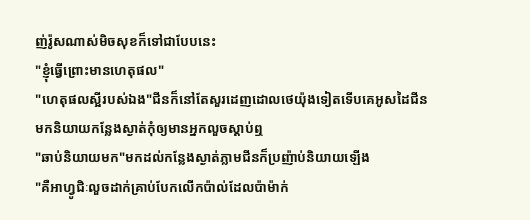ញ់រ៉ូសណាស់មិចសុខក៏ទៅជាបែបនេះ
"ខ្ញុំធ្វើព្រោះមានហេតុផល"
"ហេតុផលស្អីរបស់ឯង"ជីនក៏នៅតែសួរដេញដោលថេយ៉ុងទៀតទើបគេអូសដៃជីនមកនិយាយកន្លែងស្ងាត់កុំឲ្យមានអ្នកលួចស្ដាប់ឮ
"ឆាប់និយាយមក"មកដល់កន្លែងស្ងាត់ភ្លាមជីនក៏ប្រញ៉ាប់និយាយឡើង
"គឺអាហ្វូជិៈលួចដាក់គ្រាប់បែកលើកប៉ាល់ដែលប៉ាម៉ាក់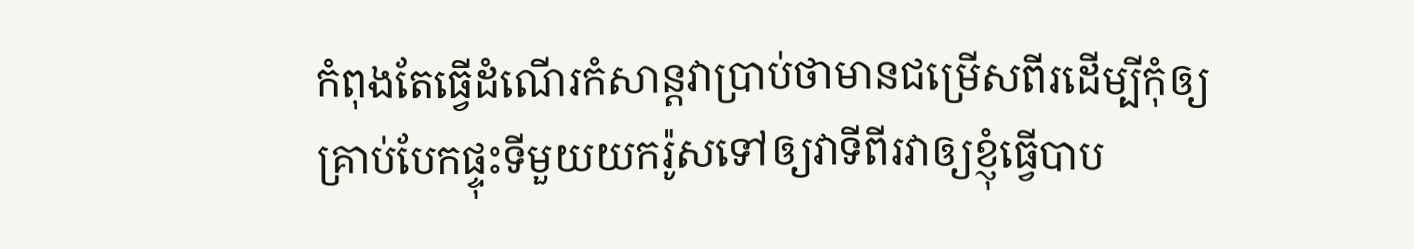កំពុងតែធ្វើដំណើរកំសាន្តវាប្រាប់ថាមានជម្រើសពីរដើម្បីកុំឲ្យគ្រាប់បែកផ្ទុះទីមួយយករ៉ូសទៅឲ្យវាទីពីរវាឲ្យខ្ញុំធ្វើបាប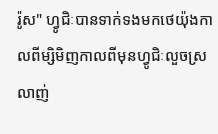រ៉ូស" ហ្វូជិៈបានទាក់ទងមកថេយ៉ុងកាលពីម្សិមិញកាលពីមុនហ្វូជិៈលួចស្រលាញ់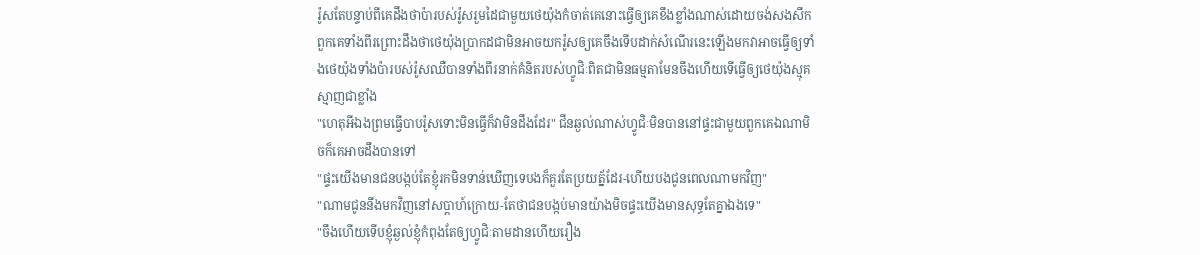រ៉ូសតែបន្ទាប់ពីគេដឹងថាប៉ារបស់រ៉ូសរួមដៃជាមួយថេយ៉ុងកំចាត់គេនោះធ្វើឲ្យគេខឹងខ្លាំងណាស់ដោយចង់សងសឹកពួកគេទាំងពីរព្រោះដឹងថាថេយ៉ុងប្រាកដជាមិនអាចយករ៉ូសឲ្យគេចឹងទើបដាក់សំណើរនេះឡើងមកវាអាចធ្វើឲ្យទាំងថេយ៉ុងទាំងប៉ារបស់រ៉ូសឈឺបានទាំងពីរនាក់គំនិតរបស់ហ្វូជិៈពិតជាមិនធម្មតាមែនចឹងហើយទើធ្វើឲ្យថេយ៉ុងស្មុគស្មាញជាខ្លាំង
"ហេតុអីឯងព្រមធ្វើបាបរ៉ូសទោះមិនធ្វើក៏វាមិនដឹងដែរ" ជីនឆ្ងល់ណាស់ហ្វូជិៈមិនបាននៅផ្ទះជាមួយពួកគេឯណាមិចក៏គេអាចដឹងបានទៅ
"ផ្ទះយើងមានជនបង្កប់តែខ្ញុំរកមិនទាន់ឃើញទេបងក៏គួរតែប្រយត្ន័ដែរ-ហើយបងជូនពេលណាមកវិញ"
"ណាមជូននឹងមកវិញនៅសប្តាហ៍ក្រោយ-តែថាជនបង្កប់មានយ៉ាងមិចផ្ទះយើងមានសុទ្ធតែគ្នាឯងទេ"
"ចឹងហើយទើបខ្ញុំឆ្ងល់ខ្ញុំកំពុងតែឲ្យហ្វូជិៈតាមដានហើយរឿង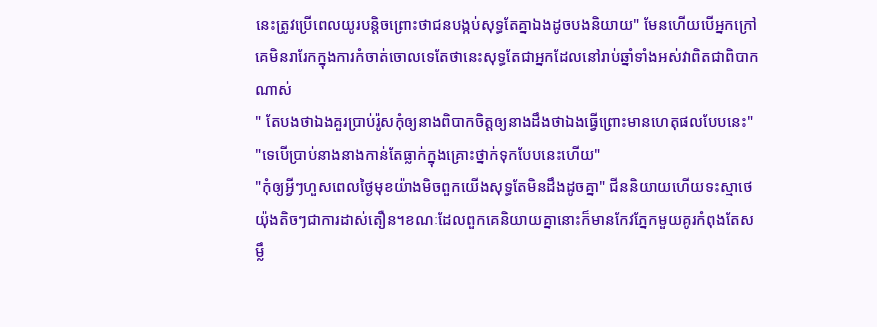នេះត្រូវប្រើពេលយូរបន្តិចព្រោះថាជនបង្កប់សុទ្ធតែគ្នាឯងដូចបងនិយាយ" មែនហើយបើអ្នកក្រៅគេមិនរារែកក្នុងការកំចាត់ចោលទេតែថានេះសុទ្ធតែជាអ្នកដែលនៅរាប់ឆ្នាំទាំងអស់វាពិតជាពិបាកណាស់
" តែបងថាឯងគួរប្រាប់រ៉ូសកុំឲ្យនាងពិបាកចិត្តឲ្យនាងដឹងថាឯងធ្វើព្រោះមានហេតុផលបែបនេះ"
"ទេបើប្រាប់នាងនាងកាន់តែធ្លាក់ក្នុងគ្រោះថ្នាក់ទុកបែបនេះហើយ"
"កុំឲ្យអ្វីៗហួសពេលថ្ងៃមុខយ៉ាងមិចពួកយើងសុទ្ធតែមិនដឹងដូចគ្នា" ជីននិយាយហើយទះស្មាថេយ៉ុងតិចៗជាការដាស់តឿន។ខណៈដែលពួកគេនិយាយគ្នានោះក៏មានកែវភ្នែកមួយគូរកំពុងតែសម្លឹ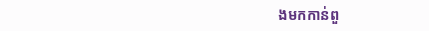ងមកកាន់ពួ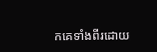កគេទាំងពីរដោយ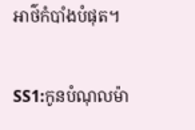អាថ៌កំបាំងបំផុត។

SS1:កូនបំណុលម៉ា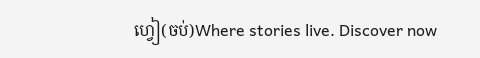ហ្វៀ(ចប់)Where stories live. Discover now